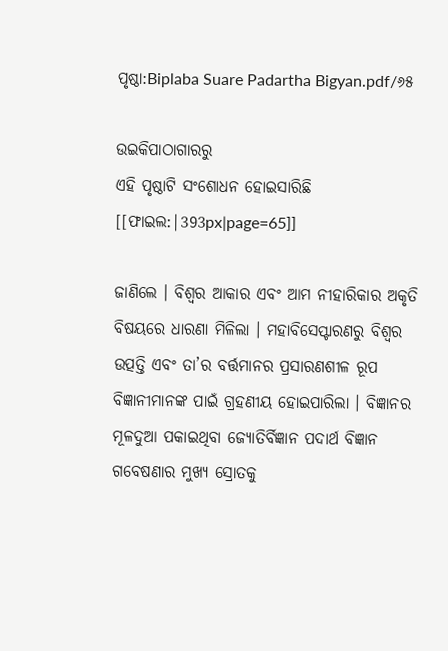ପୃଷ୍ଠା:Biplaba Suare Padartha Bigyan.pdf/୬୫

ଉଇକିପାଠାଗାର‌ରୁ
ଏହି ପୃଷ୍ଠାଟି ସଂଶୋଧନ ହୋଇସାରିଛି
[[ଫାଇଲ:|393px|page=65]]

ଜାଣିଲେ । ବିଶ୍ବର ଆକାର ଏବଂ ଆମ ନୀହାରିକାର ଅକୃତି ବିଷୟରେ ଧାରଣା ମିଳିଲା । ମହାବିସେପ୍ଟାରଣରୁ ବିଶ୍ବର ଉତ୍ପତ୍ତି ଏବଂ ତା’ର ବର୍ତ୍ତମାନର ପ୍ରସାରଣଶୀଳ ରୂପ ବିଜ୍ଞାନୀମାନଙ୍କ ପାଇଁ ଗ୍ରହଣୀୟ ହୋଇପାରିଲା । ବିଜ୍ଞାନର ମୂଳଦୁଆ ପକାଇଥିବା ଜ୍ୟୋତିର୍ବିଜ୍ଞାନ ପଦାର୍ଥ ବିଜ୍ଞାନ ଗବେଷଣାର ମୁଖ୍ୟ ସ୍ରୋତକୁ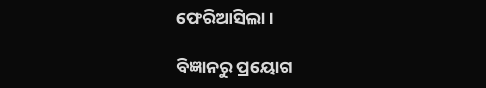ଫେରିଆସିଲା ।

ବିଜ୍ଞାନରୁ ପ୍ରୟୋଗ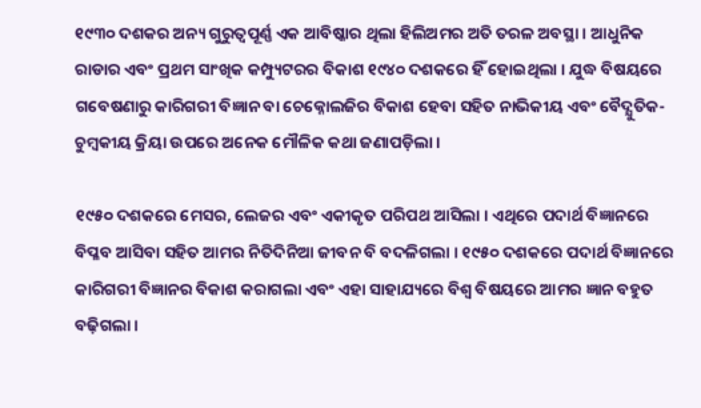୧୯୩୦ ଦଶକର ଅନ୍ୟ ଗୁରୁତ୍ବପୂର୍ଣ୍ଣ ଏକ ଆବିଷ୍କାର ଥିଲା ହିଲିଅମର ଅତି ତରଳ ଅବସ୍ଥା । ଆଧୁନିକ ରାଡାର ଏବଂ ପ୍ରଥମ ସାଂଖିକ କମ୍ପ୍ୟୁଟରର ବିକାଶ ୧୯୪୦ ଦଶକରେ ହିଁ ହୋଇଥିଲା । ଯୁଦ୍ଧ ବିଷୟରେ ଗବେଷଣାରୁ କାରିଗରୀ ବିଜ୍ଞାନ ବା ଚେକ୍ନୋଲଜିର ବିକାଶ ହେବା ସହିତ ନାଭିକୀୟ ଏବଂ ବୈଦ୍ଯୁତିକ-ଚୁମ୍ବକୀୟ କ୍ରିୟା ଉପରେ ଅନେକ ମୌଳିକ କଥା ଜଣାପଡ଼ିଲା ।

୧୯୫୦ ଦଶକରେ ମେସର, ଲେଜର ଏବଂ ଏକୀକୃତ ପରିପଥ ଆସିଲା । ଏଥିରେ ପଦାର୍ଥ ବିଜ୍ଞାନରେ ବିପ୍ଳବ ଆସିବା ସହିତ ଆମର ନିତିଦିନିଆ ଜୀବନ ବି ବଦଳିଗଲା । ୧୯୫୦ ଦଶକରେ ପଦାର୍ଥ ବିଜ୍ଞାନରେ କାରିଗରୀ ବିଜ୍ଞାନର ବିକାଶ କରାଗଲା ଏବଂ ଏହା ସାହାଯ୍ୟରେ ବିଶ୍ବ ବିଷୟରେ ଆମର ଜ୍ଞାନ ବହୁତ ବଢ଼ିଗଲା ।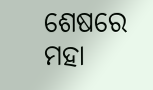ଶେଷରେ ମହା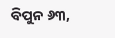ବିପୁନ ୬୩,